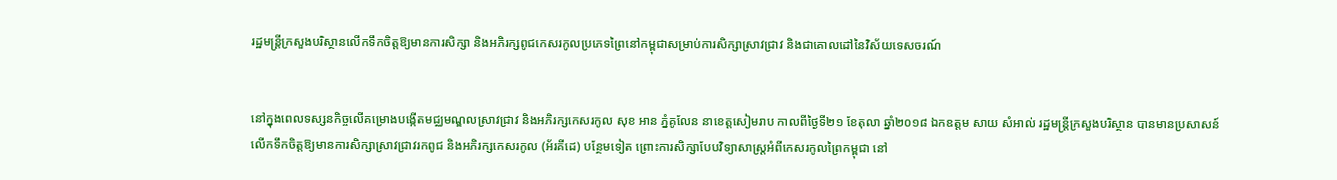រដ្ឋមន្ត្រីក្រសួងបរិស្ថានលើកទឹកចិត្តឱ្យមានការសិក្សា និងអភិរក្សពូជកេសរកូលប្រភេទព្រៃនៅកម្ពុជាសម្រាប់ការសិក្សាស្រាវជ្រាវ និងជាគោលដៅនៃវិស័យទេសចរណ៍


នៅក្នុងពេលទស្សនកិច្ចលើគម្រោងបង្កើតមជ្ឈមណ្ឌលស្រាវជ្រាវ និងអភិរក្សកេសរកូល សុខ អាន ភ្នំគូលែន នាខេត្តសៀមរាប កាលពីថ្ងៃទី២១ ខែតុលា ឆ្នាំ២០១៨ ឯកឧត្តម សាយ សំអាល់ រដ្ឋមន្រ្តីក្រសួងបរិស្ថាន បានមានប្រសាសន៍លើកទឹកចិត្តឱ្យមានការសិក្សាស្រាវជ្រាវរកពូជ និងអភិរក្សកេសរកូល (អ័រគីដេ) បន្ថែមទៀត ព្រោះការសិក្សាបែបវិទ្យាសាស្ត្រអំពីកេសរកូលព្រៃកម្ពុជា នៅ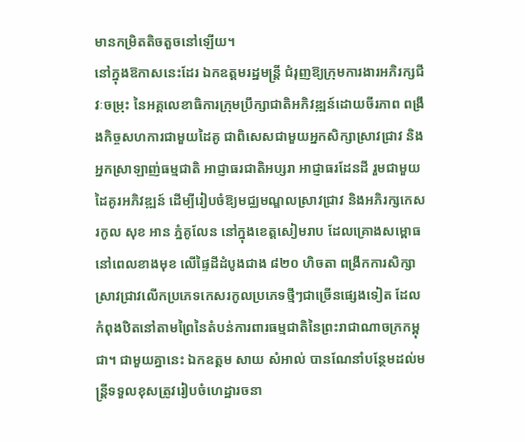មានកម្រិតតិចតួចនៅឡើយ។
នៅក្នុងឱកាសនេះដែរ ឯកឧត្តមរដ្ឋមន្រ្តី ជំរុញឱ្យក្រុមការងារអភិរក្សជីវៈចម្រុះ នៃអគ្គលេខាធិការក្រុមប្រឹក្សាជាតិអភិវឌ្ឍន៍ដោយចីរភាព ពង្រឹងកិច្ចសហការជាមួយដៃគូ ជាពិសេសជាមួយអ្នកសិក្សាស្រាវជ្រាវ និងអ្នកស្រាឡាញ់ធម្មជាតិ អាជ្ញាធរជាតិអប្សរា អាជ្ញាធរដែនដី រួមជាមួយដៃគូរអភិវឌ្ឍន៍ ដើម្បីរៀបចំឱ្យមជ្ឈមណ្ឌលស្រាវជ្រាវ និងអភិរក្សកេសរកូល សុខ អាន ភ្នំគូលែន នៅក្នុងខេត្តសៀមរាប ដែលគ្រោងសម្ពោធនៅពេលខាងមុខ លើផ្ទៃដីដំបូងជាង ៨២០ ហិចតា ពង្រីកការសិក្សាស្រាវជ្រាវលើកប្រភេទកេសរកូលប្រភេទថ្មីៗជាច្រើនផ្សេងទៀត ដែលកំពុងឋិតនៅតាមព្រៃនៃតំបន់ការពារធម្មជាតិនៃព្រះរាជាណាចក្រកម្ពុជា។ ជាមួយគ្នានេះ ឯកឧត្តម សាយ សំអាល់ បានណែនាំបន្ថែមដល់មន្រ្តីទទួលខុសត្រូវរៀបចំហេដ្ឋារចនា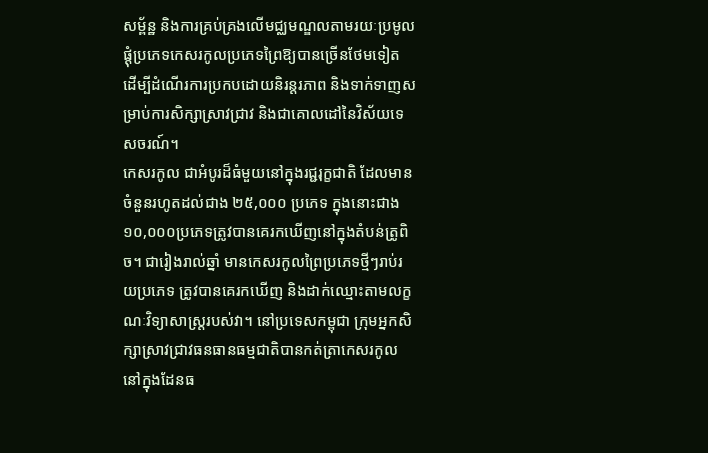សម្ព័ន្ឋ និងការគ្រប់គ្រងលើមជ្ឈមណ្ឌលតាមរយៈប្រមូលផ្តុំប្រភេទកេសរកូលប្រភេទព្រៃឱ្យបានច្រើនថែមទៀត ដើម្បីដំណើរការប្រកបដោយនិរន្តរភាព និងទាក់ទាញសម្រាប់ការសិក្សាស្រាវជ្រាវ និងជាគោលដៅនៃវិស័យទេសចរណ៍។
កេសរកូល ជាអំបូរដ៏ធំមួយនៅក្នុងរជ្ជរុក្ខជាតិ ដែលមានចំនួនរហូតដល់ជាង ២៥,០០០ ប្រភេទ ក្នុងនោះជាង១០,០០០ប្រភេទត្រូវបានគេរកឃើញនៅក្នុងតំបន់ត្រូពិច។ ជារៀងរាល់ឆ្នាំ មានកេសរកូលព្រៃប្រភេទថ្មីៗរាប់រយប្រភេទ ត្រូវបានគេរកឃើញ និងដាក់ឈ្មោះតាមលក្ខណៈវិទ្យាសាស្ត្ររបស់វា។ នៅប្រទេសកម្ពុជា ក្រុមអ្នកសិក្សាស្រាវជ្រាវធនធានធម្មជាតិបានកត់ត្រាកេសរកូលនៅក្នុងដែនធ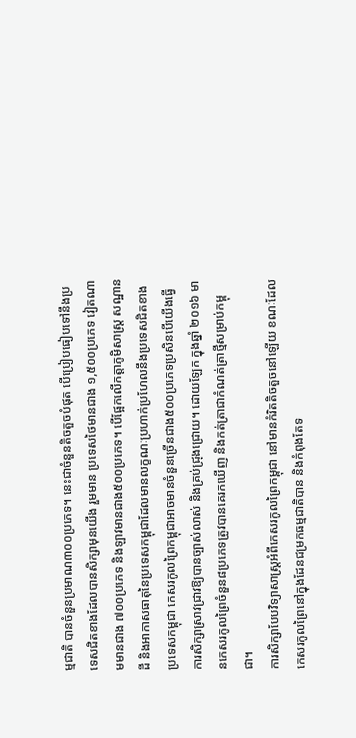ម្មជាតិ បានចំនួនប្រមាណ៣០០ប្រភេទ។ នេះជាចំនួនតិចតួចបំផុត បើប្រៀបធៀបទៅនឹងប្រទេសជិតខាងដែលបានសិក្សាមុនយើង រួមមាន ប្រទេសថៃមានជាង ១,៥០០ប្រភេទ វៀតណាមមានជាង ៧០០ប្រភេទ និងឡាវមានជាង៥០០ប្រភេទ។ បើផ្អែកលើកត្តាភូមិសាស្ត្រ សណ្ឋានដី និងអាកាសធាតុនៃប្រទេសកម្ពុជាដែលមានលក្ខណៈប្រហាក់ប្រហែលនឹងប្រទេសជិតខាងប្រទេសកម្ពុជា កេសរកូលព្រៃកម្ពុជាអាចមានចំនួនច្រើនជាង៥០០ប្រភេទប្រសិនបើយើងធ្វើការសិក្សាស្រាវជ្រាវឱ្យបានច្បាស់លាស់ និងគ្រប់ជ្រុងជ្រោយ។ ដោយឡែក ក្នុងឆ្នាំ ២០១៦ មានកេសរកូលព្រៃចំនួន៨ប្រភេទត្រូវបានគេរកឃើញ និងកត់ត្រាជាកំណត់ត្រាថ្មីសម្រាប់កម្ពុជា។
ការសិក្សាបែបវិទ្យាសាស្ត្រអំពីកេសរកូលព្រៃកម្ពុជា នៅមានកំរិតតិចតួចនៅឡើយ ខណៈដែលកេសរកូលព្រៃនៅក្នុងដែនជម្រកធម្មជាតិបាន និងកំពុងតែទ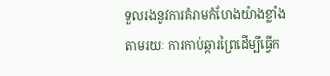ទួលរងនូវការគំរាមកំហែងយ៉ាងខ្លាំង តាមរយៈ ការកាប់ឆ្ការព្រៃដើម្បីធ្វើក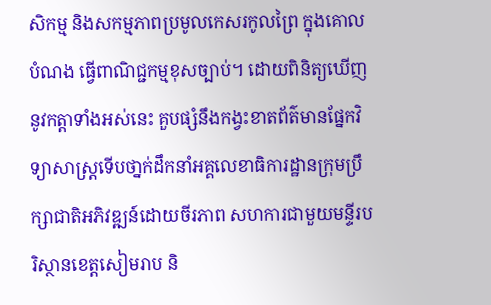សិកម្ម និងសកម្មភាពប្រមូលកេសរកូលព្រៃ ក្នុងគោលបំណង ធ្វើពាណិជ្ជកម្មខុសច្បាប់។ ដោយពិនិត្យឃើញនូវកត្តាទាំងអស់នេះ គួបផ្សំនឹងកង្វះខាតព័ត៌មានផ្នែកវិទ្យាសាស្រ្តទើបថា្នក់ដឹកនាំអគ្គលេខាធិការដ្ឋានក្រុមប្រឹក្សាជាតិអភិវឌ្ឍន៍ដោយចីរភាព សហការជាមួយមន្ទីរបរិស្ថានខេត្តសៀមរាប និ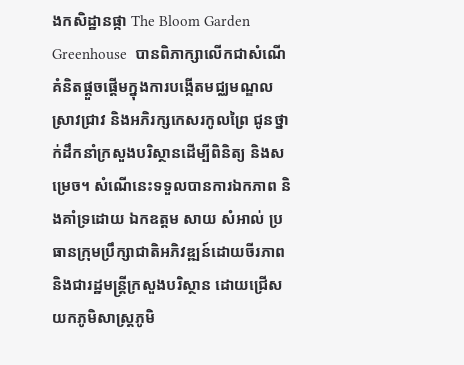ងកសិដ្ឋានផ្កា The Bloom Garden Greenhouse  បានពិភាក្សាលើកជាសំណើគំនិតផ្តួចផ្តើមក្នុងការបង្កើតមជ្ឈមណ្ឌលស្រាវជ្រាវ និងអភិរក្សកេសរកូលព្រៃ ជូនថ្នាក់ដឹកនាំក្រសួងបរិស្ថានដើម្បីពិនិត្យ និងសម្រេច។ សំណើនេះទទួលបានការឯកភាព និងគាំទ្រដោយ ឯកឧត្តម សាយ សំអាល់ ប្រធានក្រុមប្រឹក្សាជាតិអភិវឌ្ឍន៍ដោយចីរភាព និងជារដ្ឋមន្ត្រីក្រសួងបរិស្ថាន ដោយជ្រើសយកភូមិសាស្រ្តភូមិ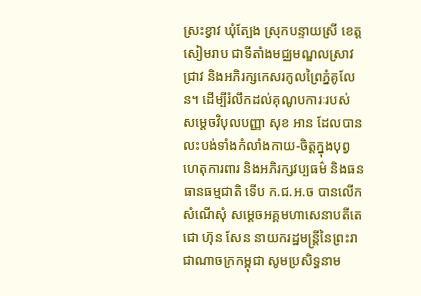ស្រះខ្វាវ ឃុំត្បែង ស្រុកបន្ទាយស្រី ខេត្តសៀមរាប ជាទីតាំងមជ្ឈមណ្ឌលស្រាវជ្រាវ និងអភិរក្សកេសរកូលព្រៃភ្នំគូលែន។ ដើម្បីរំលឹកដល់គុណូបការៈរបស់ សម្តេចវិបុលបញ្ញា សុខ អាន ដែលបានលះបង់ទាំងកំលាំងកាយ-ចិត្តក្នុងបុព្វហេតុការពារ និងអភិរក្សវប្បធម៌ និងធនធានធម្មជាតិ ទើប ក.ជ.អ.ច បានលើកសំណើសុំ សម្តេចអគ្គមហាសេនាបតីតេជោ ហ៊ុន សែន នាយករដ្ឋមន្រ្តីនៃព្រះរាជាណាចក្រកម្ពុជា សូមប្រសិទ្ធនាម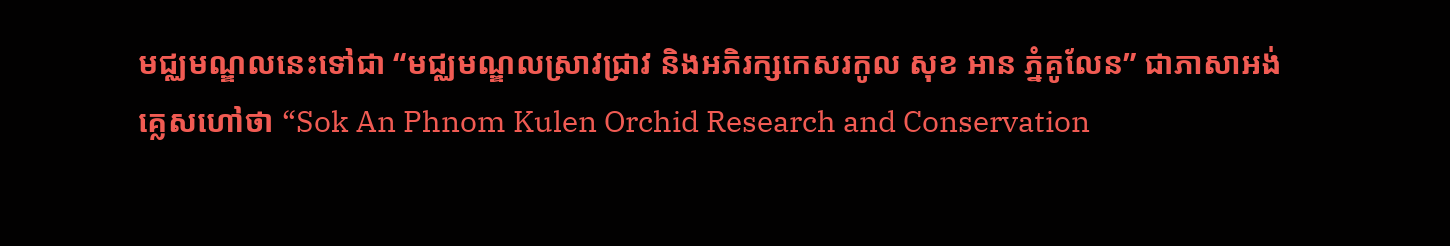មជ្ឈមណ្ឌលនេះទៅជា “មជ្ឈមណ្ឌលស្រាវជ្រាវ និងអភិរក្សកេសរកូល សុខ អាន ភ្នំគូលែន” ជាភាសាអង់គ្លេសហៅថា “Sok An Phnom Kulen Orchid Research and Conservation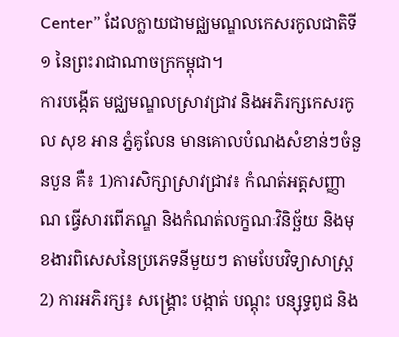Center” ដែលក្លាយជាមជ្ឈមណ្ឌលកេសរកូលជាតិទី១ នៃព្រះរាជាណាចក្រកម្ពុជា។
ការបង្កើត មជ្ឈមណ្ឌលស្រាវជ្រាវ និងអភិរក្សកេសរកូល សុខ អាន ភ្នំគូលែន មានគោលបំណងសំខាន់ៗចំនួនបួន គឺ៖ 1)ការសិក្សាស្រាវជ្រាវ៖ កំណត់អត្តសញ្ញាណ ធ្វើសារពើភណ្ឌ និងកំណត់លក្ខណៈវិនិច្ឆ័យ និងមុខងារពិសេសនៃប្រភេទនីមួយៗ តាមបែបវិទ្យាសាស្រ្ត 2) ការអភិរក្ស៖ សង្រ្គោះ បង្កាត់ បណ្តុះ បន្សុទ្ធពូជ និង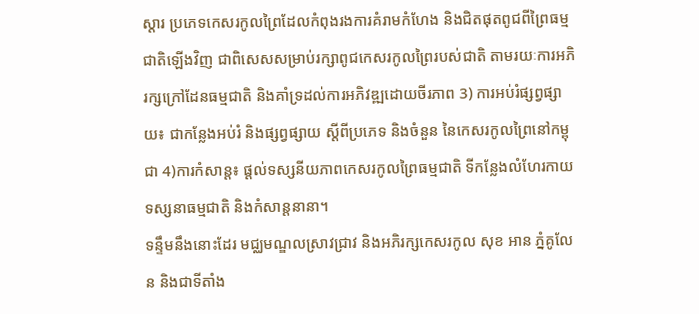ស្តារ ប្រភេទកេសរកូលព្រៃដែលកំពុងរងការគំរាមកំហែង និងជិតផុតពូជពីព្រៃធម្មជាតិឡើងវិញ ជាពិសេសសម្រាប់រក្សាពូជកេសរកូលព្រៃរបស់ជាតិ តាមរយៈការអភិរក្សក្រៅដែនធម្មជាតិ និងគាំទ្រដល់ការអភិវឌ្ឍដោយចីរភាព 3) ការអប់រំផ្សព្វផ្សាយ៖ ជាកន្លែងអប់រំ និងផ្សព្វផ្សាយ ស្តីពីប្រភេទ និងចំនួន នៃកេសរកូលព្រៃនៅកម្ពុជា 4)ការកំសាន្ត៖ ផ្តល់ទស្សនីយភាពកេសរកូលព្រៃធម្មជាតិ ទីកន្លែងលំហែរកាយ ទស្សនាធម្មជាតិ និងកំសាន្តនានា។
ទន្ទឹមនឹងនោះដែរ មជ្ឈមណ្ឌលស្រាវជ្រាវ និងអភិរក្សកេសរកូល សុខ អាន ភ្នំគូលែន និងជាទីតាំង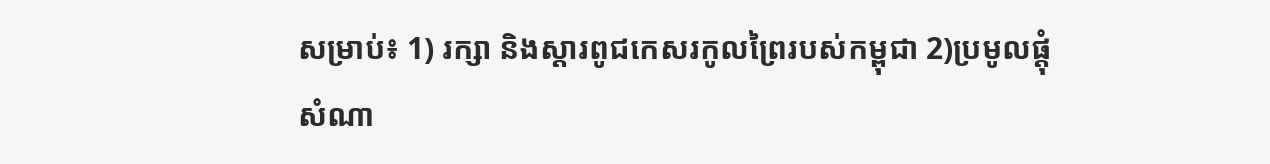សម្រាប់៖ 1) រក្សា និងស្តារពូជកេសរកូលព្រៃរបស់កម្ពុជា 2)ប្រមូលផ្តុំសំណា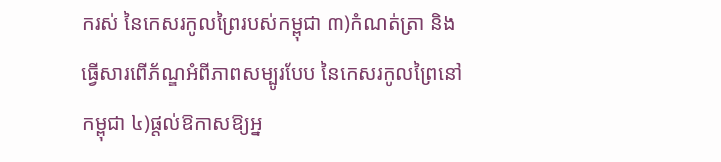ករស់ នៃកេសរកូលព្រៃរបស់កម្ពុជា ៣)កំណត់ត្រា និងធ្វើសារពើភ័ណ្ឌអំពីភាពសម្បូរបែប នៃកេសរកូលព្រៃនៅកម្ពុជា ៤)ផ្តល់ឱកាសឱ្យអ្ន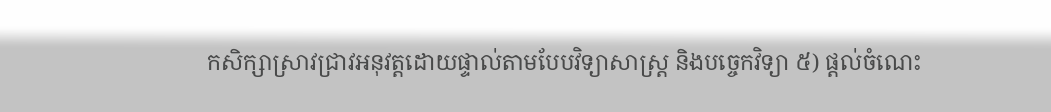កសិក្សាស្រាវជ្រាវអនុវត្តដោយផ្ទាល់តាមបែបវិទ្យាសាស្រ្ត និងបច្ចេកវិទ្យា ៥) ផ្តល់ចំណេះ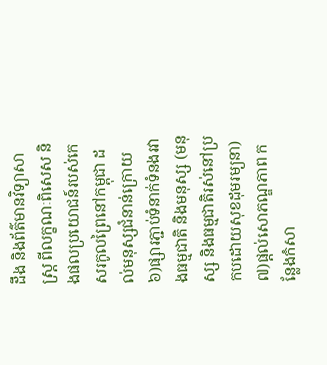ដឹង និងព័ត៌មានវិទ្យាសាស្រ្ត ពីលក្ខណៈពិសេស និងផលប្រយោជន៍របស់កេសរកូលព្រៃនៅកម្ពុជា ដល់មនុស្សជំនាន់ក្រោយ ៦)ផ្សារភ្ជាប់ទំនាក់ទំនងរវាងធម្មជាតិ និងមនុស្ស (មនុស្ស និងធម្មជាតិរស់នៅប្រកបដោយសុខដុមរម្យនា) ៧)ផ្តល់សោភណ្ឌភាព កន្លែងកំសា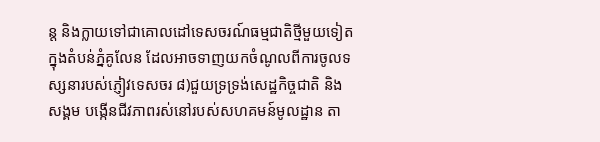ន្ត និងក្លាយទៅជាគោលដៅទេសចរណ៍ធម្មជាតិថ្មីមួយទៀតក្នុងតំបន់ភ្នំគូលែន ដែលអាចទាញយកចំណូលពីការចូលទស្សនារបស់ភ្ញៀវទេសចរ ៨)ជួយទ្រទ្រង់សេដ្ឋកិច្ចជាតិ និងសង្គម បង្កើនជីវភាពរស់នៅរបស់សហគមន៍មូលដ្ឋាន តា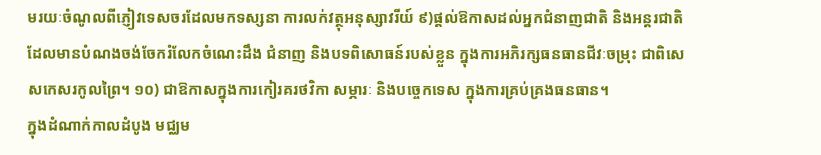មរយៈចំណូលពីភ្ញៀវទេសចរដែលមកទស្សនា ការលក់វត្ថុអនុស្សាវរីយ៍ ៩)ផ្តល់ឱកាសដល់អ្នកជំនាញជាតិ និងអន្តរជាតិ ដែលមានបំណងចង់ចែករំលែកចំណេះដឹង ជំនាញ និងបទពិសោធន៍របស់ខ្លួន ក្នុងការអភិរក្សធនធានជីវៈចម្រុះ ជាពិសេសកេសរកូលព្រៃ។ ១០) ជាឱកាសក្នុងការកៀរគរថវិកា សម្ភារៈ និងបច្ចេកទេស ក្នុងការគ្រប់គ្រងធនធាន។
ក្នុងដំណាក់កាលដំបូង មជ្ឈម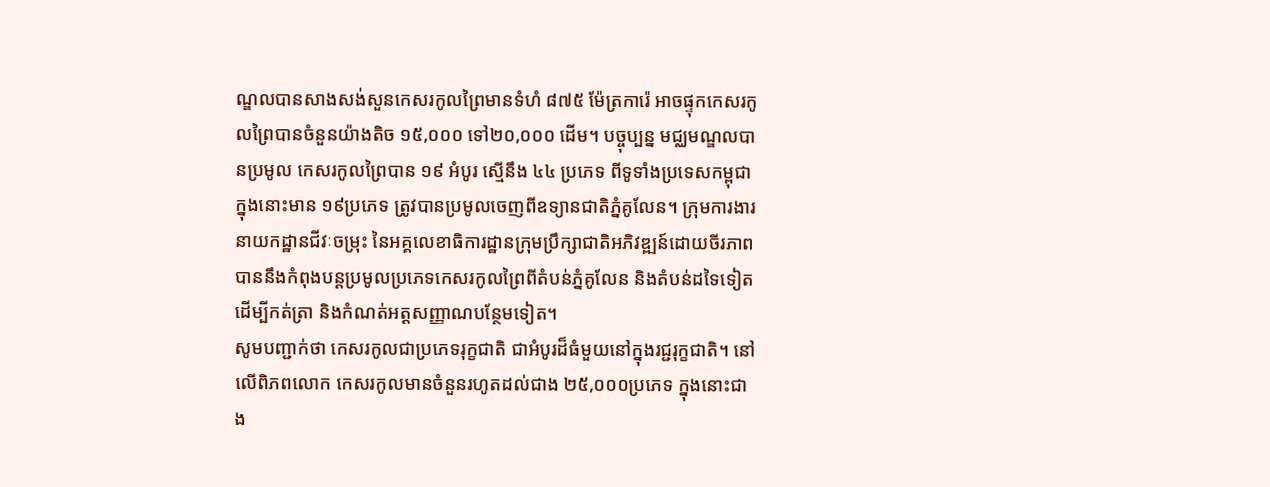ណ្ឌលបានសាងសង់សួនកេសរកូលព្រៃមានទំហំ ៨៧៥ ម៉ែត្រការ៉េ អាចផ្ទុកកេសរកូលព្រៃបានចំនួនយ៉ាងតិច ១៥,០០០ ទៅ២០,០០០ ដើម។ បច្ចុប្បន្ន មជ្ឈមណ្ឌលបានប្រមូល កេសរកូលព្រៃបាន ១៩ អំបូរ ស្មើនឹង ៤៤ ប្រភេទ ពីទូទាំងប្រទេសកម្ពុជា ក្នុងនោះមាន ១៩ប្រភេទ ត្រូវបានប្រមូលចេញពីឧទ្យានជាតិភ្នំគូលែន។ ក្រុមការងារនាយកដ្ឋានជីវៈចម្រុះ នៃអគ្គលេខាធិការដ្ឋានក្រុមប្រឹក្សាជាតិអភិវឌ្ឍន៍ដោយចីរភាពបាននឹងកំពុងបន្តប្រមូលប្រភេទកេសរកូលព្រៃពីតំបន់ភ្នំគូលែន និងតំបន់ដទៃទៀតដើម្បីកត់ត្រា និងកំណត់អត្តសញ្ញាណបន្ថែមទៀត។
សូមបញ្ជាក់ថា កេសរកូលជាប្រភេទរុក្ខជាតិ ជាអំបូរដ៏ធំមួយនៅក្នុងរជ្ជរុក្ខជាតិ។ នៅលើពិភពលោក កេសរកូលមានចំនួនរហូតដល់ជាង ២៥,០០០ប្រភេទ ក្នុងនោះជាង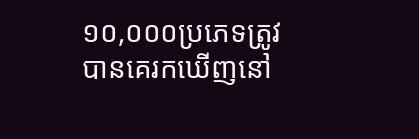១០,០០០ប្រភេទត្រូវបានគេរកឃើញនៅ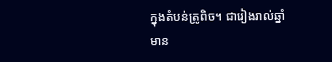ក្នុងតំបន់ត្រូពិច។ ជារៀងរាល់ឆ្នាំ មាន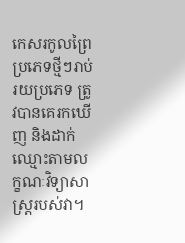កេសរកូលព្រៃប្រភេទថ្មីៗរាប់រយប្រភេទ ត្រូវបានគេរកឃើញ និងដាក់ឈ្មោះតាមលក្ខណៈវិទ្យាសាស្ត្ររបស់វា។